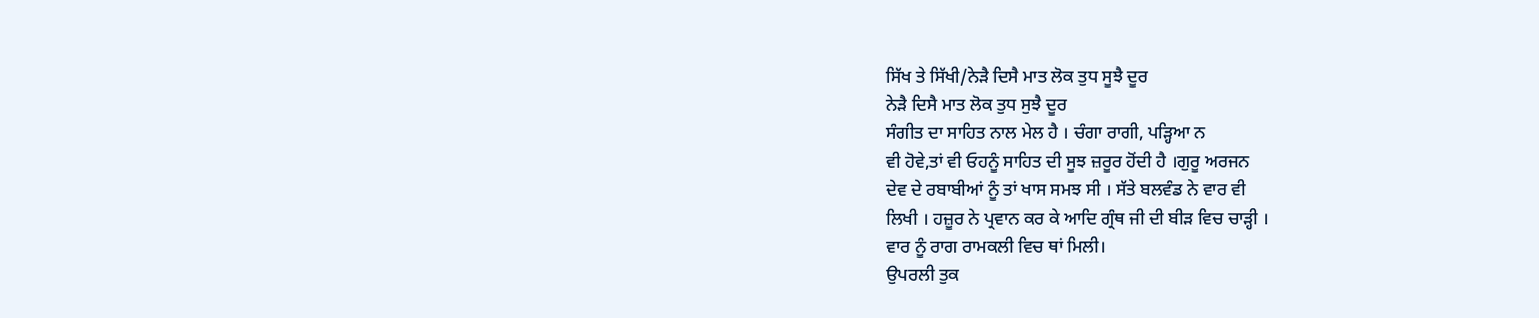ਸਿੱਖ ਤੇ ਸਿੱਖੀ/ਨੇੜੈ ਦਿਸੈ ਮਾਤ ਲੋਕ ਤੁਧ ਸੂਝੈ ਦੂਰ
ਨੇੜੈ ਦਿਸੈ ਮਾਤ ਲੋਕ ਤੁਧ ਸੁਝੈ ਦੂਰ
ਸੰਗੀਤ ਦਾ ਸਾਹਿਤ ਨਾਲ ਮੇਲ ਹੈ । ਚੰਗਾ ਰਾਗੀ, ਪੜ੍ਹਿਆ ਨ
ਵੀ ਹੋਵੇ,ਤਾਂ ਵੀ ਓਹਨੂੰ ਸਾਹਿਤ ਦੀ ਸੂਝ ਜ਼ਰੂਰ ਹੋਂਦੀ ਹੈ ।ਗੁਰੂ ਅਰਜਨ
ਦੇਵ ਦੇ ਰਬਾਬੀਆਂ ਨੂੰ ਤਾਂ ਖਾਸ ਸਮਝ ਸੀ । ਸੱਤੇ ਬਲਵੰਡ ਨੇ ਵਾਰ ਵੀ
ਲਿਖੀ । ਹਜ਼ੂਰ ਨੇ ਪ੍ਰਵਾਨ ਕਰ ਕੇ ਆਦਿ ਗ੍ਰੰਥ ਜੀ ਦੀ ਬੀੜ ਵਿਚ ਚਾੜ੍ਹੀ ।
ਵਾਰ ਨੂੰ ਰਾਗ ਰਾਮਕਲੀ ਵਿਚ ਥਾਂ ਮਿਲੀ।
ਉਪਰਲੀ ਤੁਕ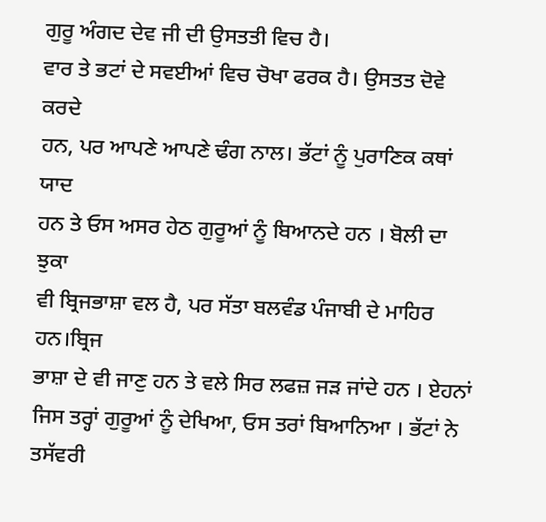ਗੁਰੂ ਅੰਗਦ ਦੇਵ ਜੀ ਦੀ ਉਸਤਤੀ ਵਿਚ ਹੈ।
ਵਾਰ ਤੇ ਭਟਾਂ ਦੇ ਸਵਈਆਂ ਵਿਚ ਚੋਖਾ ਫਰਕ ਹੈ। ਉਸਤਤ ਦੋਵੇ ਕਰਦੇ
ਹਨ, ਪਰ ਆਪਣੇ ਆਪਣੇ ਢੰਗ ਨਾਲ। ਭੱਟਾਂ ਨੂੰ ਪੁਰਾਣਿਕ ਕਥਾਂ ਯਾਦ
ਹਨ ਤੇ ਓਸ ਅਸਰ ਹੇਠ ਗੁਰੂਆਂ ਨੂੰ ਬਿਆਨਦੇ ਹਨ । ਬੋਲੀ ਦਾ ਝੁਕਾ
ਵੀ ਬ੍ਰਿਜਭਾਸ਼ਾ ਵਲ ਹੈ, ਪਰ ਸੱਤਾ ਬਲਵੰਡ ਪੰਜਾਬੀ ਦੇ ਮਾਹਿਰ ਹਨ।ਬ੍ਰਿਜ
ਭਾਸ਼ਾ ਦੇ ਵੀ ਜਾਣੁ ਹਨ ਤੇ ਵਲੇ ਸਿਰ ਲਫਜ਼ ਜੜ ਜਾਂਦੇ ਹਨ । ਏਹਨਾਂ
ਜਿਸ ਤਰ੍ਹਾਂ ਗੁਰੂਆਂ ਨੂੰ ਦੇਖਿਆ, ਓਸ ਤਰਾਂ ਬਿਆਨਿਆ । ਭੱਟਾਂ ਨੇ
ਤਸੱਵਰੀ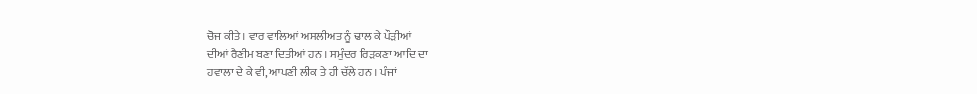ਚੋਜ ਕੀਤੇ । ਵਾਰ ਵਾਲਿਆਂ ਅਸਲੀਅਤ ਨੂੰ ਢਾਲ ਕੇ ਪੌੜੀਆਂ
ਦੀਆਂ ਰੈਣੀਮ ਬਣਾ ਦਿਤੀਆਂ ਹਨ । ਸਮੁੰਦਰ ਰਿੜਕਣਾ ਆਦਿ ਦਾ
ਹਵਾਲਾ ਦੇ ਕੇ ਵੀ, ਆਪਣੀ ਲੀਕ ਤੇ ਹੀ ਚੱਲੇ ਹਨ । ਪੰਜਾਂ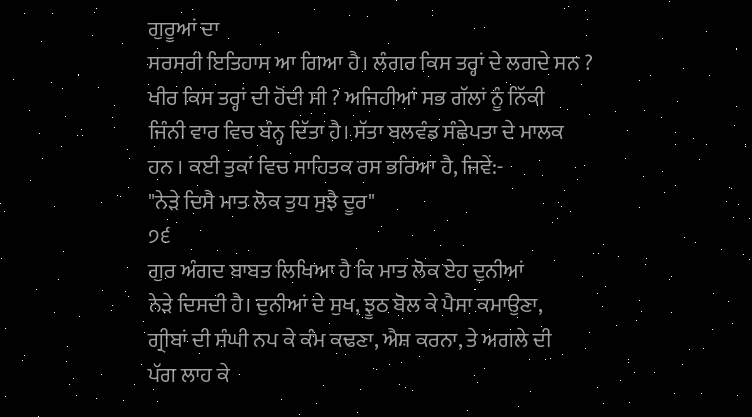ਗੁਰੂਆਂ ਦਾ
ਸਰਸਰੀ ਇਤਿਹਾਸ ਆ ਗਿਆ ਹੈ। ਲੰਗਰ ਕਿਸ ਤਰ੍ਹਾਂ ਦੇ ਲਗਦੇ ਸਨ ?
ਖੀਰ ਕਿਸ ਤਰ੍ਹਾਂ ਦੀ ਹੋਂਦੀ ਸੀ ? ਅਜਿਹੀਆਂ ਸਭ ਗੱਲਾਂ ਨੂੰ ਨਿੱਕੀ
ਜਿੰਨੀ ਵਾਰ ਵਿਚ ਬੰਨ੍ਹ ਦਿੱਤਾ ਹੈ। ਸੱਤਾ ਬਲਵੰਡ ਸੰਛੇਪਤਾ ਦੇ ਮਾਲਕ
ਹਨ । ਕਈ ਤੁਕਾਂ ਵਿਚ ਸਾਹਿਤਕ ਰਸ ਭਰਿਆ ਹੈ, ਜਿਵੇਂ:-
"ਨੇੜੇ ਦਿਸੈ ਮਾਤ ਲੋਕ ਤੁਧ ਸੁਝੈ ਦੂਰ"
੭੬
ਗੁਰ ਅੰਗਦ ਬਾਬਤ ਲਿਖਿਆ ਹੈ ਕਿ ਮਾਤ ਲੋਕ ਏਹ ਦੁਨੀਆਂ
ਨੇੜੇ ਦਿਸਦੀ ਹੈ। ਦੁਨੀਆਂ ਦੇ ਸੁਖ, ਝੂਠ ਬੋਲ ਕੇ ਪੈਸਾ ਕਮਾਉਣਾ,
ਗ੍ਰੀਬਾਂ ਦੀ ਸੰਘੀ ਨਪ ਕੇ ਕੰਮ ਕਢਣਾ, ਐਸ਼ ਕਰਨਾ, ਤੇ ਅਗਲੇ ਦੀ
ਪੱਗ ਲਾਹ ਕੇ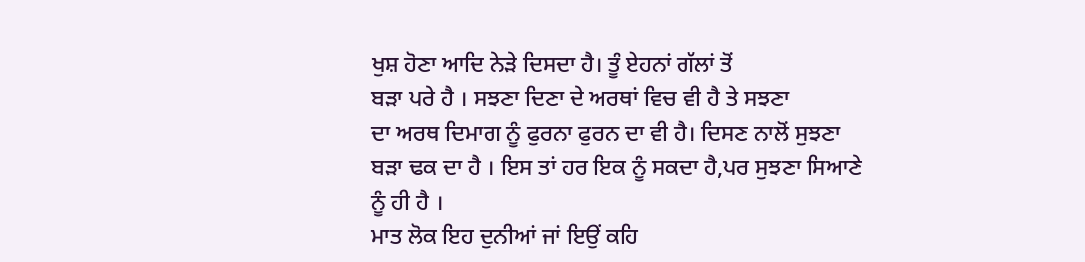ਖੁਸ਼ ਹੋਣਾ ਆਦਿ ਨੇੜੇ ਦਿਸਦਾ ਹੈ। ਤੂੰ ਏਹਨਾਂ ਗੱਲਾਂ ਤੋਂ
ਬੜਾ ਪਰੇ ਹੈ । ਸਝਣਾ ਦਿਣਾ ਦੇ ਅਰਥਾਂ ਵਿਚ ਵੀ ਹੈ ਤੇ ਸਝਣਾ
ਦਾ ਅਰਥ ਦਿਮਾਗ ਨੂੰ ਫੁਰਨਾ ਫੁਰਨ ਦਾ ਵੀ ਹੈ। ਦਿਸਣ ਨਾਲੋਂ ਸੁਝਣਾ
ਬੜਾ ਢਕ ਦਾ ਹੈ । ਇਸ ਤਾਂ ਹਰ ਇਕ ਨੂੰ ਸਕਦਾ ਹੈ,ਪਰ ਸੁਝਣਾ ਸਿਆਣੇ
ਨੂੰ ਹੀ ਹੈ ।
ਮਾਤ ਲੋਕ ਇਹ ਦੁਨੀਆਂ ਜਾਂ ਇਉਂ ਕਹਿ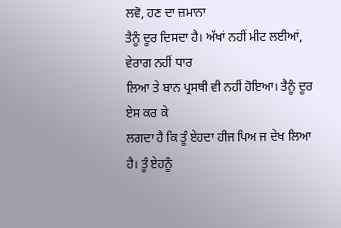ਲਵੋ, ਹਣ ਦਾ ਜ਼ਮਾਨਾ
ਤੈਨੂੰ ਦੂਰ ਦਿਸਦਾ ਹੈ। ਅੱਖਾਂ ਨਹੀਂ ਮੀਟ ਲਈਆਂ, ਵੇਰਾਗ ਨਹੀਂ ਧਾਰ
ਲਿਆ ਤੇ ਬਾਨ ਪ੍ਰਸਥੀ ਵੀ ਨਹੀਂ ਹੋਇਆ। ਤੈਨੂੰ ਦੂਰ ਏਸ ਕਰ ਕੇ
ਲਗਦਾ ਹੈ ਕਿ ਤੂੰ ਏਹਦਾ ਹੀਜ ਪਿਅ ਜ ਦੇਖ ਲਿਆ ਹੈ। ਤੂੰ ਏਹਨੂੰ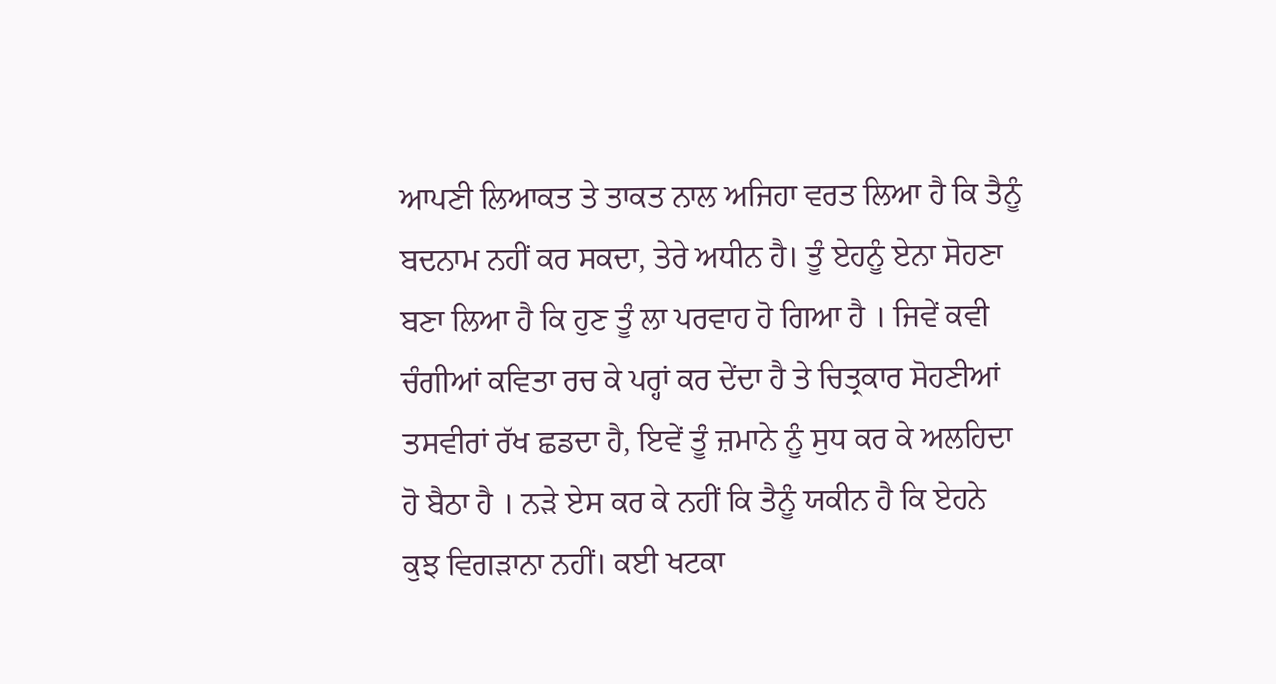ਆਪਣੀ ਲਿਆਕਤ ਤੇ ਤਾਕਤ ਨਾਲ ਅਜਿਹਾ ਵਰਤ ਲਿਆ ਹੈ ਕਿ ਤੈਨੂੰ
ਬਦਨਾਮ ਨਹੀਂ ਕਰ ਸਕਦਾ, ਤੇਰੇ ਅਧੀਨ ਹੈ। ਤੂੰ ਏਹਨੂੰ ਏਨਾ ਸੋਹਣਾ
ਬਣਾ ਲਿਆ ਹੈ ਕਿ ਹੁਣ ਤੂੰ ਲਾ ਪਰਵਾਹ ਹੋ ਗਿਆ ਹੈ । ਜਿਵੇਂ ਕਵੀ
ਚੰਗੀਆਂ ਕਵਿਤਾ ਰਚ ਕੇ ਪਰ੍ਹਾਂ ਕਰ ਦੇਂਦਾ ਹੈ ਤੇ ਚਿਤ੍ਰਕਾਰ ਸੋਹਣੀਆਂ
ਤਸਵੀਰਾਂ ਰੱਖ ਛਡਦਾ ਹੈ, ਇਵੇਂ ਤੂੰ ਜ਼ਮਾਨੇ ਨੂੰ ਸੁਧ ਕਰ ਕੇ ਅਲਹਿਦਾ
ਹੋ ਬੈਠਾ ਹੈ । ਨੜੇ ਏਸ ਕਰ ਕੇ ਨਹੀਂ ਕਿ ਤੈਨੂੰ ਯਕੀਨ ਹੈ ਕਿ ਏਹਨੇ
ਕੁਝ ਵਿਗੜਾਨਾ ਨਹੀਂ। ਕਈ ਖਟਕਾ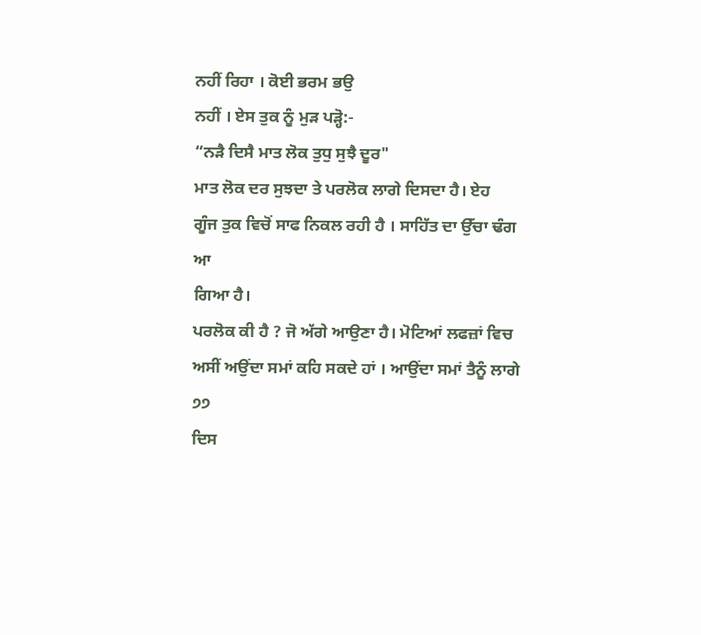ਨਹੀਂ ਰਿਹਾ । ਕੋਈ ਭਰਮ ਭਉ
ਨਹੀਂ । ਏਸ ਤੁਕ ਨੂੰ ਮੁੜ ਪੜ੍ਹੋ:-
“ਨੜੈ ਦਿਸੈ ਮਾਤ ਲੋਕ ਤੁਧੁ ਸੁਝੈ ਦੂਰ"
ਮਾਤ ਲੋਕ ਦਰ ਸੁਝਦਾ ਤੇ ਪਰਲੋਕ ਲਾਗੇ ਦਿਸਦਾ ਹੈ। ਏਹ
ਗੂੰਜ ਤੁਕ ਵਿਚੋਂ ਸਾਫ ਨਿਕਲ ਰਹੀ ਹੈ । ਸਾਹਿੱਤ ਦਾ ਉੱਚਾ ਢੰਗ ਆ
ਗਿਆ ਹੈ।
ਪਰਲੋਕ ਕੀ ਹੈ ? ਜੋ ਅੱਗੇ ਆਉਣਾ ਹੈ। ਮੋਟਿਆਂ ਲਫਜ਼ਾਂ ਵਿਚ
ਅਸੀਂ ਅਉਂਦਾ ਸਮਾਂ ਕਹਿ ਸਕਦੇ ਹਾਂ । ਆਉਂਦਾ ਸਮਾਂ ਤੈਨੂੰ ਲਾਗੇ
੭੭
ਦਿਸ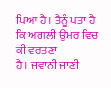ਪਿਆ ਹੈ। ਤੈਨੂੰ ਪਤਾ ਹੈ ਕਿ ਅਗਲੀ ਉਮਰ ਵਿਚ ਕੀ ਵਰਤਣਾ
ਹੈ। ਜਵਾਨੀ ਜਾਣੀ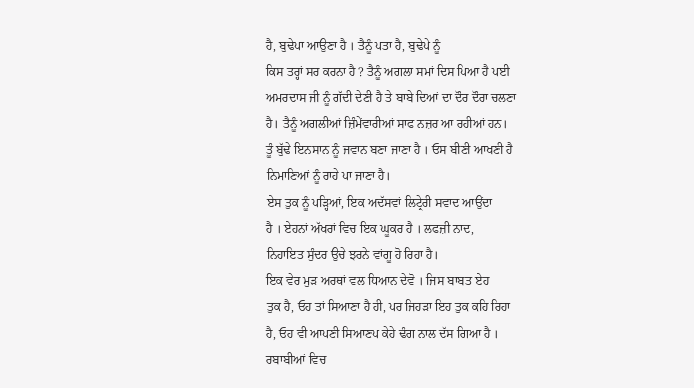ਹੈ, ਬੁਢੇਪਾ ਆਉਣਾ ਹੈ । ਤੈਨੂੰ ਪਤਾ ਹੈ, ਬੁਢੇਪੇ ਨੂੰ
ਕਿਸ ਤਰ੍ਹਾਂ ਸਰ ਕਰਨਾ ਹੈ ? ਤੈਨੂੰ ਅਗਲਾ ਸਮਾਂ ਦਿਸ ਪਿਆ ਹੈ ਪਈ
ਅਮਰਦਾਸ ਜੀ ਨੂੰ ਗੱਦੀ ਦੇਣੀ ਹੈ ਤੇ ਬਾਬੇ ਦਿਆਂ ਦਾ ਦੌਰ ਦੌਰਾ ਚਲਣਾ
ਹੈ। ਤੈਨੂੰ ਅਗਲੀਆਂ ਜ਼ਿੰਮੇਂਵਾਰੀਆਂ ਸਾਫ ਨਜ਼ਰ ਆ ਰਹੀਆਂ ਹਨ।
ਤੂੰ ਬੁੱਢੇ ਇਨਸਾਨ ਨੂੰ ਜਵਾਨ ਬਣਾ ਜਾਣਾ ਹੈ । ਓਸ ਬੀਣੀ ਆਖਣੀ ਹੈ
ਨਿਮਾਣਿਆਂ ਨੂੰ ਰਾਹੇ ਪਾ ਜਾਣਾ ਹੈ।
ਏਸ ਤੁਕ ਨੂੰ ਪੜ੍ਹਿਆਂ, ਇਕ ਅਦੱਸਵਾਂ ਲਿਟ੍ਰੇਰੀ ਸਵਾਦ ਆਉਂਦਾ
ਹੈ । ਏਹਨਾਂ ਅੱਖਰਾਂ ਵਿਚ ਇਕ ਘੂਕਰ ਹੈ । ਲਫਜ਼ੀ ਨਾਦ,
ਨਿਹਾਇਤ ਸੁੰਦਰ ਉਚੇ ਝਰਨੇ ਵਾਂਗੂ ਹੋ ਰਿਹਾ ਹੈ।
ਇਕ ਵੇਰ ਮੁੜ ਅਰਥਾਂ ਵਲ ਧਿਆਨ ਦੇਵੋ । ਜਿਸ ਬਾਬਤ ਏਹ
ਤੁਕ ਹੈ, ਓਹ ਤਾਂ ਸਿਆਣਾ ਹੈ ਹੀ, ਪਰ ਜਿਹੜਾ ਇਹ ਤੁਕ ਕਹਿ ਰਿਹਾ
ਹੈ, ਓਹ ਵੀ ਆਪਣੀ ਸਿਆਣਪ ਕੇਹੇ ਢੰਗ ਨਾਲ ਦੱਸ ਗਿਆ ਹੈ ।
ਰਬਾਬੀਆਂ ਵਿਚ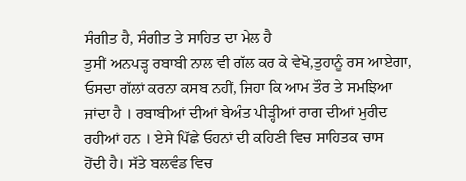ਸੰਗੀਤ ਹੈ, ਸੰਗੀਤ ਤੇ ਸਾਹਿਤ ਦਾ ਮੇਲ ਹੈ
ਤੁਸੀਂ ਅਨਪੜ੍ਹ ਰਬਾਬੀ ਨਾਲ ਵੀ ਗੱਲ ਕਰ ਕੇ ਵੇਖੋ,ਤੁਹਾਨੂੰ ਰਸ ਆਏਗਾ,
ਓਸਦਾ ਗੱਲਾਂ ਕਰਨਾ ਕਸਬ ਨਹੀਂ, ਜਿਹਾ ਕਿ ਆਮ ਤੌਰ ਤੇ ਸਮਝਿਆ
ਜਾਂਦਾ ਹੈ । ਰਬਾਬੀਆਂ ਦੀਆਂ ਬੇਅੰਤ ਪੀੜ੍ਹੀਆਂ ਰਾਗ ਦੀਆਂ ਮੁਰੀਦ
ਰਹੀਆਂ ਹਨ । ਏਸੇ ਪਿੱਛੇ ਓਹਨਾਂ ਦੀ ਕਹਿਣੀ ਵਿਚ ਸਾਹਿਤਕ ਚਾਸ
ਹੋਂਦੀ ਹੈ। ਸੱਤੇ ਬਲਵੰਡ ਵਿਚ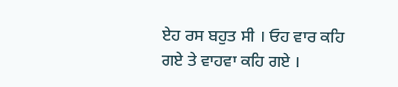ਏਹ ਰਸ ਬਹੁਤ ਸੀ । ਓਹ ਵਾਰ ਕਹਿ
ਗਏ ਤੇ ਵਾਹਵਾ ਕਹਿ ਗਏ ।